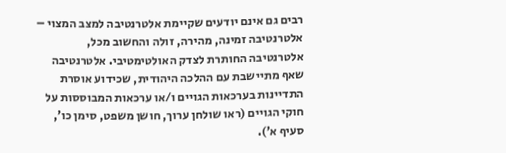רבים גם אינם יודעים שקיימת אלטרנטיבה למצב המצוי – אלטרנטיבה זמינה, מהירה, זולה והחשוב מכל, אלטרנטיבה החותרת לצדק האולטימטיבי. אלטרנטיבה שאף מתיישבת עם ההלכה היהודית, שכידוע אוסרת התדיינות בערכאות הגויים ו/או ערכאות המבוססות על חוקי הגויים (ראו שולחן ערוך, חושן משפט, סימן כו’, סעיף א’).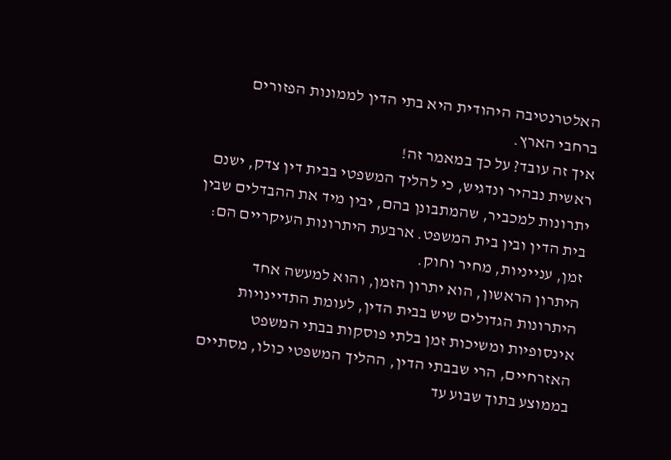האלטרנטיבה היהודית היא בתי הדין לממונות הפזורים ברחבי הארץ.
איך זה עובד? על כך במאמר זה!
ראשית נבהיר ונדגיש, כי להליך המשפטי בבית דין צדק, ישנם יתרונות למכביר, שהמתבונן בהם, יבין מיד את ההבדלים שבין בית הדין ובין בית המשפט. ארבעת היתרונות העיקריים הם: זמן, ענייניות, מחיר וחוק.
היתרון הראשון, הוא יתרון הזמן, והוא למעשה אחד היתרונות הגדולים שיש בבית הדין, לעומת התדיינויות אינסופיות ומשיכות זמן בלתי פוסקות בבתי המשפט האזרחיים, הרי שבבתי הדין, ההליך המשפטי כולו, מסתיים בממוצע בתוך שבוע עד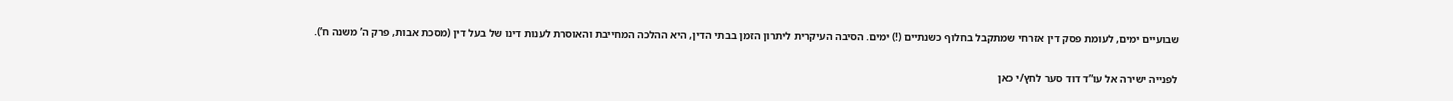שבועיים ימים, לעומת פסק דין אזרחי שמתקבל בחלוף כשנתיים (!) ימים. הסיבה העיקרית ליתרון הזמן בבתי הדין, היא ההלכה המחייבת והאוסרת לענות דינו של בעל דין (מסכת אבות, פרק ה’ משנה ח’).

לפנייה ישירה אל עו”ד דוד סער לחץ/י כאן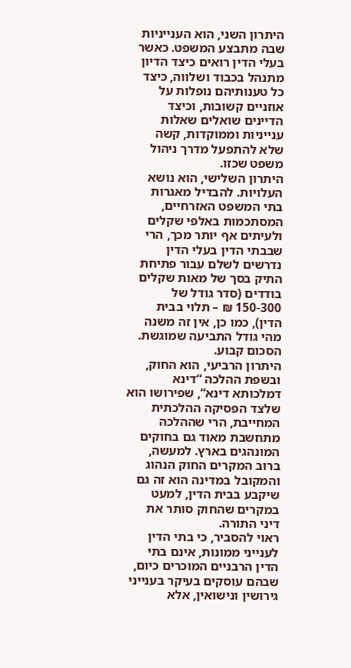היתרון השני, הוא הענייניות שבה מתבצע המשפט. כאשר בעלי הדין רואים כיצד הדיון מתנהל בכבוד ושלווה, כיצד כל טענותיהם נופלות על אוזניים קשובות, וכיצד הדיינים שואלים שאלות ענייניות וממוקדות, קשה שלא להתפעל מדרך ניהול משפט שכזו.
היתרון השלישי, הוא נושא העלויות. להבדיל מאגרות בתי המשפט האזרחיים, המסתכמות באלפי שקלים ולעיתים אף יותר מכך, הרי שבבתי הדין בעלי הדין נדרשים לשלם עבור פתיחת התיק בסך של מאות שקלים בודדים (סדר גודל של 150-300 ₪ – תלוי בבית הדין), כמו כן, אין זה משנה מהי גודל התביעה שמוגשת. הסכום קבוע.
היתרון הרביעי, הוא החוק, ובשפת ההלכה “דינא דמלכותא דינא“, שפירושו הוא שלצד הפסיקה ההלכתית המחייבת, הרי שההלכה מתחשבת מאוד גם בחוקים המונהגים בארץ. למעשה, ברוב המקרים החוק הנהוג והמקובל במדינה הוא זה גם שיקבע בבית הדין, למעט במקרים שהחוק סותר את דיני התורה.
ראוי להסביר, כי בתי הדין לענייני ממונות, אינם בתי הדין הרבניים המוכרים כיום, שבהם עוסקים בעיקר בענייני גירושין ונישואין, אלא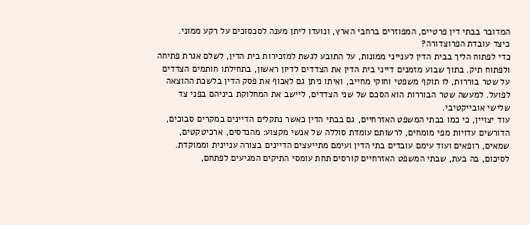המדובר בבתי דין פרטיים, המפוזרים ברחבי הארץ, ונועדו ליתן מענה לסכסוכים על רקע ממוני.
כיצד עובדת הפרוצדורה?
כדי לפתוח הליך בבית הדין לענייני ממונות, על התובע לגשת למזכירות בית הדין, לשלם אגרת פתיחה ולפתוח תיק. בתוך שבוע מזמנים דייני בית הדין את הצדדים לדיון ראשון, בתחילתו חותמים הצדדים על שטר בוררות, לו תוקף משפטי וחוקי מחייב, ואיתו ניתן גם לאכוף את פסק הדין בלשכת ההוצאה לפועל. למעשה שטר הבוררות הוא הסכם של שני הצדדים, ליישב את המחלוקת ביניהם בפני צד שלישי אובייקטיבי.
עוד יצויין, כי כמו בבתי המשפט האזרחיים, גם בבתי הדין כאשר נתקלים הדיינים במקרים סבוכים, הדורשים עדויות מפי מומחים, לרשותם עומדת סוללה של אנשי מקצוע: מהנדסים, ארכיטקטים, שמאים, רופאים ועוד עימם עובדים בתי הדין ועימם מתייעצים הדיינים בצורה עניינית וממוקדת.
לסיכום, בה בעת, שבתי המשפט האזרחיים קורסים תחת עומסי התיקים המגיעים לפתחם,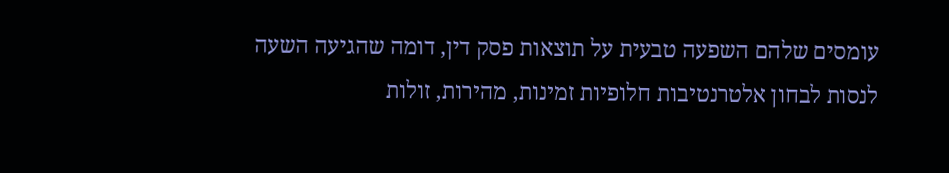עומסים שלהם השפעה טבעית על תוצאות פסק דין, דומה שהגיעה השעה לנסות לבחון אלטרנטיבות חלופיות זמינות, מהירות, זולות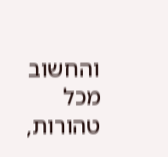והחשוב מכל טהורות,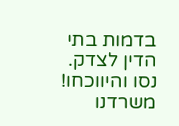בדמות בתי הדין לצדק.
נסו והיווכחו!
משרדנו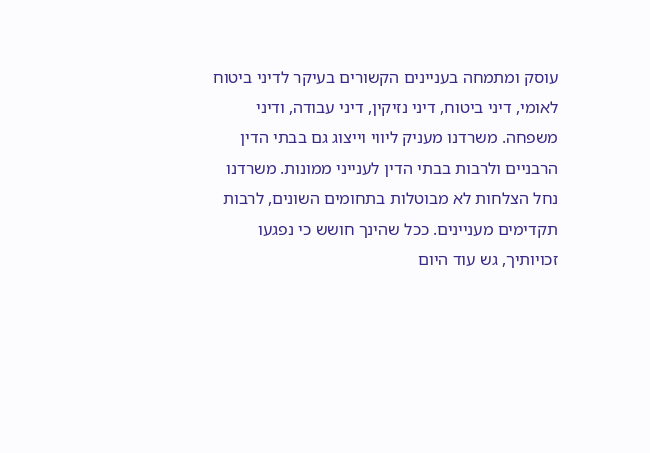עוסק ומתמחה בעניינים הקשורים בעיקר לדיני ביטוח לאומי, דיני ביטוח, דיני נזיקין, דיני עבודה, ודיני משפחה. משרדנו מעניק ליווי וייצוג גם בבתי הדין הרבניים ולרבות בבתי הדין לענייני ממונות. משרדנו נחל הצלחות לא מבוטלות בתחומים השונים, לרבות תקדימים מעניינים. ככל שהינך חושש כי נפגעו זכויותיך, גש עוד היום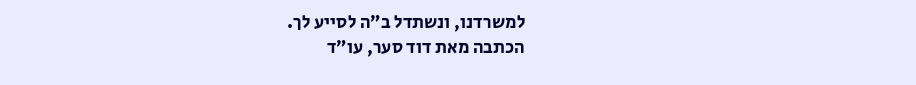למשרדנו, ונשתדל ב”ה לסייע לך.
הכתבה מאת דוד סער, עו”ד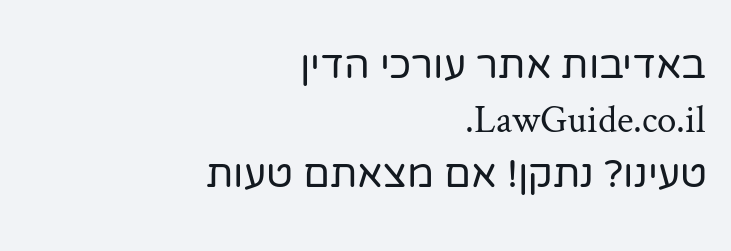באדיבות אתר עורכי הדין LawGuide.co.il.
טעינו? נתקן! אם מצאתם טעות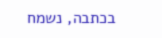בכתבה, נשמח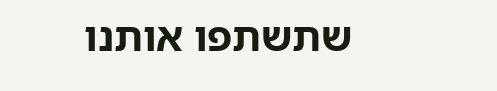שתשתפו אותנו